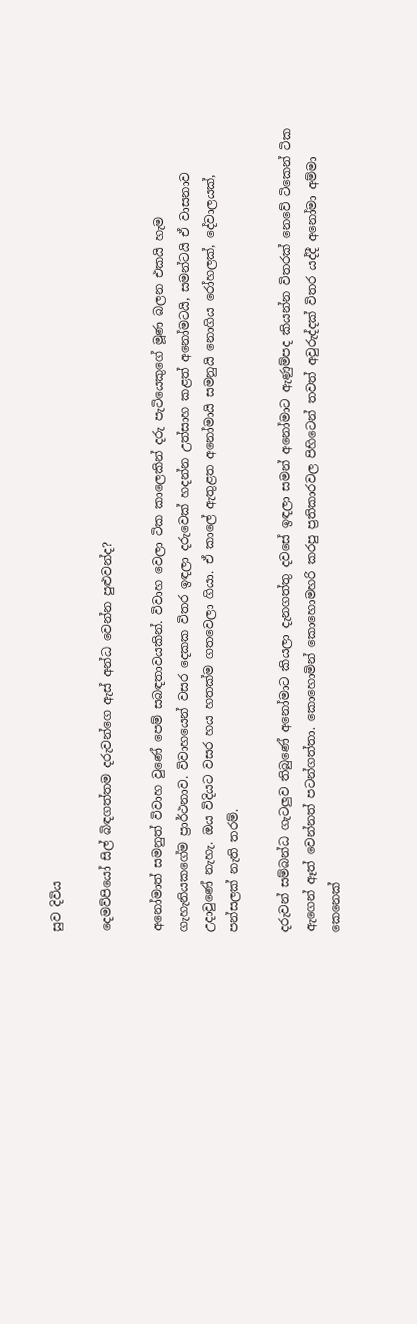සුව දිවිය

දෙමව්පියෝ සිල් බිඳගත්තම දරුවන්ගෙ ඇස් අන්ධ වෙන්න පුළුවන්ද?

අනෝමාත් සමනුත් විවාහ වුණේ පෙම් සබඳතාවයකින්. විවාහ වෙලා ටික කාලෙකින් දරු පැටියෙකුගේ මූණ බලන එකයි හැම ගැහැනියකගේම ප්‍රාර්ථනාව. විවාහයෙන් වසර දෙකක විතර ඉඳලා දරුවෙක් හදන්න උත්සාහ කළත් අනෝමටයි, සමන්ටයි ඒ වාසනාව උදාවු‍ණේ නැහැ. ඔය විදියට වසර හය හතක්ම ගතවෙලා ගියා. ඒ කාලේ ඇතුළත අනෝමායි සමනුයි නොගිය රෝහලක්, දේවාලයක්, පන්සලක් නැති තරම්.

දරුවන් සම්බන්ධ ගැටලුව තිබුණේ අනෝමාට කියලා දැනගත්තු දවසේ ඉඳලා සමන් අනෝමාට ඇණුම්පද කියන්න විතරක් නෙවේ ටිකෙන් ටික ඇගෙන් ඈත් වෙන්නත් පටන්ගත්තා. කොහොමින් කොහොමහරි කරපු ප්‍රතිකාරවල පිහිටෙන් තවත් අවුරුද්දක් විතර යද්දී අනෝමා අම්මා කෙනෙක්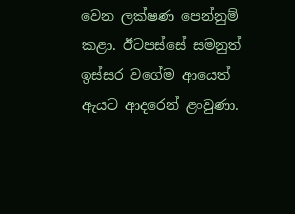වෙන ලක්ෂණ පෙන්නුම් කළා. ඊටපස්සේ සමනුත් ඉස්සර වගේම ආයෙත් ඇයට ආදරෙන් ළංවුණා.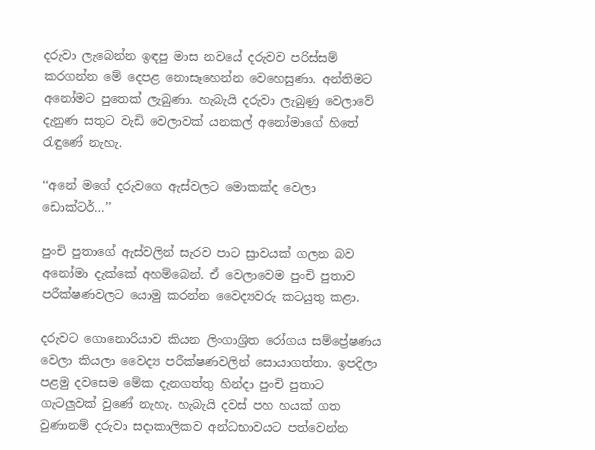දරුවා ලැබෙන්න ඉඳපු මාස නවයේ දරුවව පරිස්සම් කරගන්න මේ දෙපළ නොසෑහෙන්න වෙහෙසුණා. අන්තිමට අනෝමට පුතෙක් ලැබුණා. හැබැයි දරුවා ලැබුණු වෙලාවේ දැනුණ සතුට වැඩි වෙලාවක් යනකල් අනෝමාගේ හිතේ රැඳුණේ නැහැ.

‘‘අනේ මගේ දරුවගෙ ඇස්වලට මොකක්ද වෙලා ඩොක්ටර්…’’

පුංචි පුතාගේ ඇස්වලින් සැරව පාට ස්‍රාවයක් ගලන බව අනෝමා දැක්කේ අහම්බෙන්. ඒ වෙලාවෙම පුංචි පුතාව පරීක්ෂණවලට යොමු කරන්න වෛද්‍යවරු කටයුතු කළා.

දරුවට ගොනොරියාව කියන ලිංගාශ්‍රිත රෝගය සම්ප්‍රේෂණය වෙලා කියලා වෛද්‍ය පරීක්ෂණවලින් සොයාගත්තා. ඉපදිලා පළමු දවසෙම මේක දැනගත්තු හින්දා පුංචි පුතාට ගැටලුවක් වුණේ නැහැ. හැබැයි දවස් පහ හයක් ගත වුණානම් දරුවා සදාකාලිකව අන්ධභාවයට පත්වෙන්න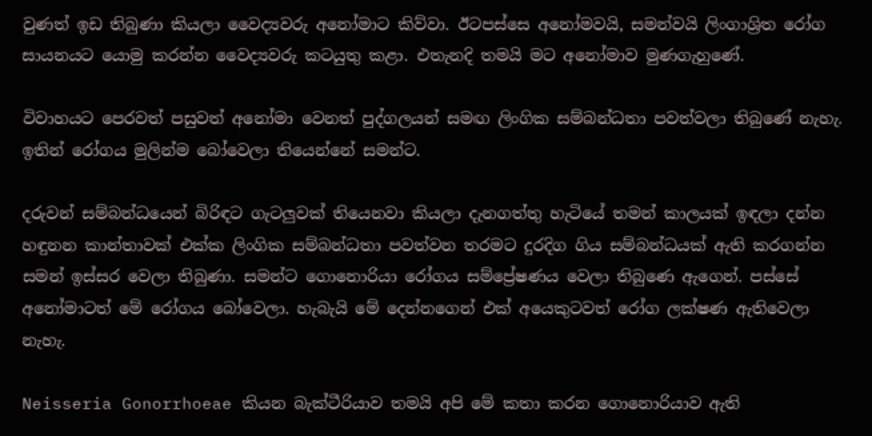වුණත් ඉඩ තිබුණා කියලා වෛද්‍යවරු අනෝමාට කිව්වා. ඊටපස්සෙ අනෝමවයි, සමන්වයි ලිංගාශ්‍රිත රෝග සායනයට යොමු කරන්න වෛද්‍යවරු කටයුතු කළා. එතැනදි තමයි මට අනෝමාව මුණගැහුණේ.

විවාහයට පෙරවත් පසුවත් අනෝමා වෙනත් පුද්ගලයන් සමඟ ලිංගික සම්බන්ධතා පවත්වලා තිබුණේ නැහැ. ඉතින් රෝගය මුලින්ම බෝවෙලා තියෙන්නේ සමන්ට.

දරුවන් සම්බන්ධයෙන් බිරිඳට ගැටලුවක් තියෙනවා කියලා දැනගත්තු හැටියේ තමන් කාලයක් ඉඳලා දන්න හඳුනන කාන්තාවක් එක්ක ලිංගික සම්බන්ධතා පවත්වන තරමට දුරදිග ගිය සම්බන්ධයක් ඇති කරගන්න සමන් ඉස්සර වෙලා තිබුණා. සමන්ට ගොනොරියා රෝගය සම්ප්‍රේෂණය වෙලා තිබුණෙ ඇගෙන්. පස්සේ අනෝමාටත් මේ රෝගය බෝවෙලා. හැබැයි මේ දෙන්නගෙන් එක් අයෙකුටවත් රෝග ලක්ෂණ ඇතිවෙලා නැහැ.

Neisseria Gonorrhoeae කියන බැක්ටීරියාව තමයි අපි මේ කතා කරන ගොනොරියාව ඇති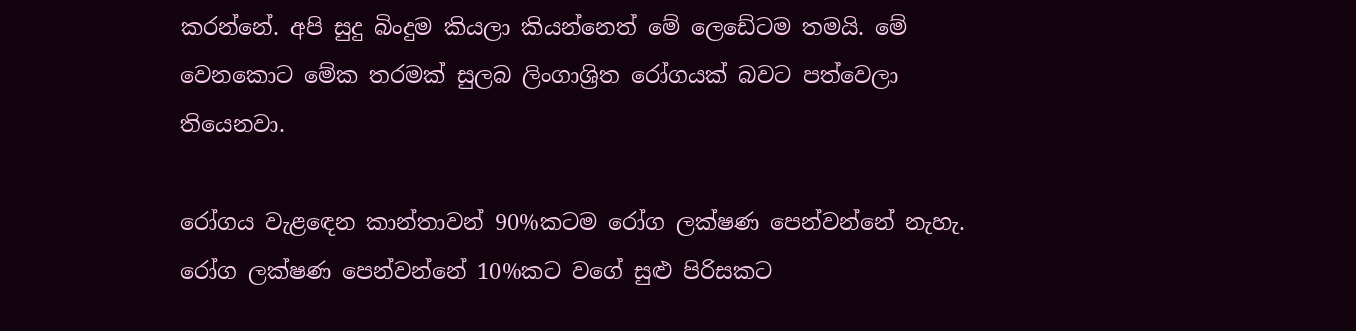කරන්නේ. අපි සුදු බිංදුම කියලා කියන්නෙත් මේ ලෙඩේටම තමයි. මේ වෙනකොට මේක තරමක් සුලබ ලිංගාශ්‍රිත රෝගයක් බවට පත්වෙලා තියෙනවා.

රෝගය වැළඳෙන කාන්තාවන් 90%කටම රෝග ලක්ෂණ පෙන්වන්නේ නැහැ. රෝග ලක්ෂණ පෙන්වන්නේ 10%කට වගේ සුළු පිරිසකට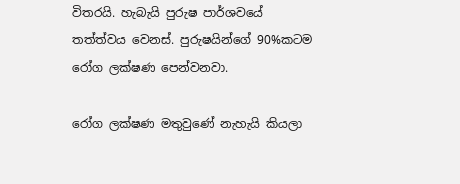විතරයි. හැබැයි පුරුෂ පාර්ශවයේ තත්ත්වය වෙනස්. පුරුෂයින්ගේ 90%කටම රෝග ලක්ෂණ පෙන්වනවා.

රෝග ලක්ෂණ මතුවුණේ නැහැයි කියලා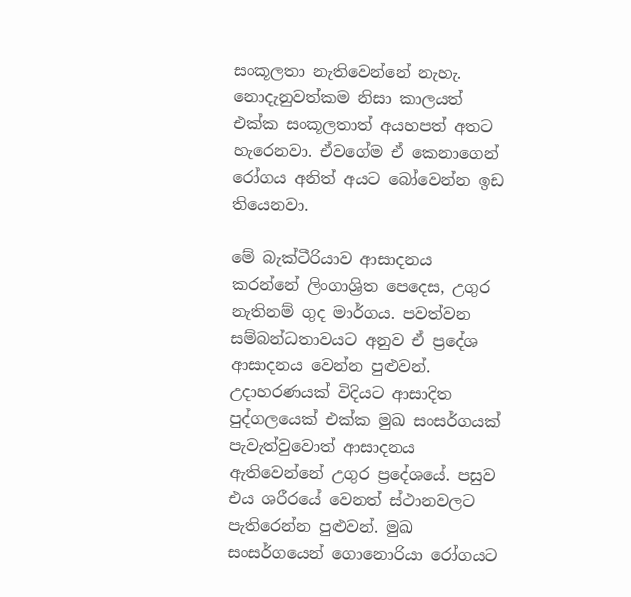සංකූලතා නැතිවෙන්නේ නැහැ. නොදැනුවත්කම නිසා කාලයත් එක්ක සංකූලතාත් අයහපත් අතට හැරෙනවා. ඒවගේම ඒ කෙනාගෙන් රෝගය අනිත් අයට බෝවෙන්න ඉඩ තියෙනවා.

මේ බැක්ටීරියාව ආසාදනය කරන්නේ ලිංගාශ්‍රිත පෙදෙස, උගුර නැතිනම් ගුද මාර්ගය. පවත්වන සම්බන්ධතාවයට අනුව ඒ ප්‍රදේශ ආසාදනය වෙන්න පුළුවන්. උදාහරණයක් විදියට ආසාදිත පුද්ගලයෙක් එක්ක මුඛ සංසර්ගයක් පැවැත්වුවොත් ආසාදනය ඇතිවෙන්නේ උගුර ප්‍රදේශයේ. පසුව එය ශරීරයේ වෙනත් ස්ථානවලට පැතිරෙන්න පුළුවන්. මුඛ සංසර්ගයෙන් ගොනොරියා රෝගයට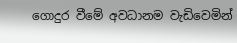ගොදුර වීමේ අවධානම වැඩිවෙමින්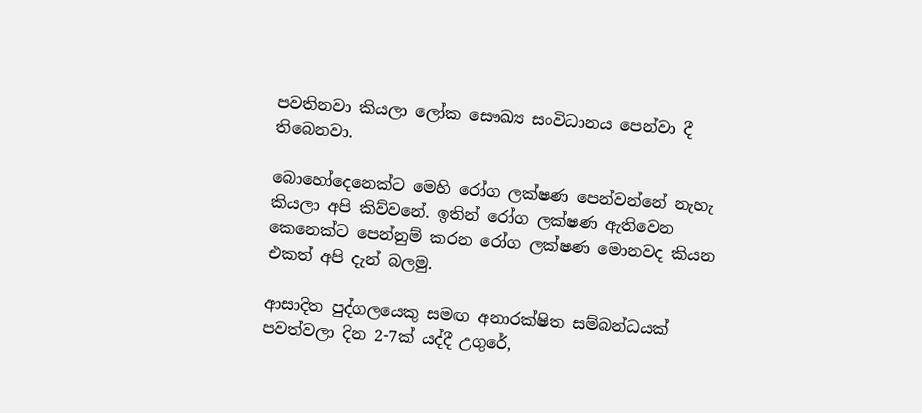පවතිනවා කියලා ලෝක සෞඛ්‍ය සංවිධානය පෙන්වා දී තිබෙනවා.

බොහෝදෙනෙක්ට මෙහි රෝග ලක්ෂණ පෙන්වන්නේ නැහැ කියලා අපි කිව්වනේ. ඉතින් රෝග ලක්ෂණ ඇතිවෙන කෙනෙක්ට පෙන්නුම් කරන රෝග ලක්ෂණ මොනවද කියන එකත් අපි දැන් බලමු.

ආසාදිත පුද්ගලයෙකු සමඟ අනාරක්ෂිත සම්බන්ධයක් පවත්වලා දින 2-7ක් යද්දී උගුරේ,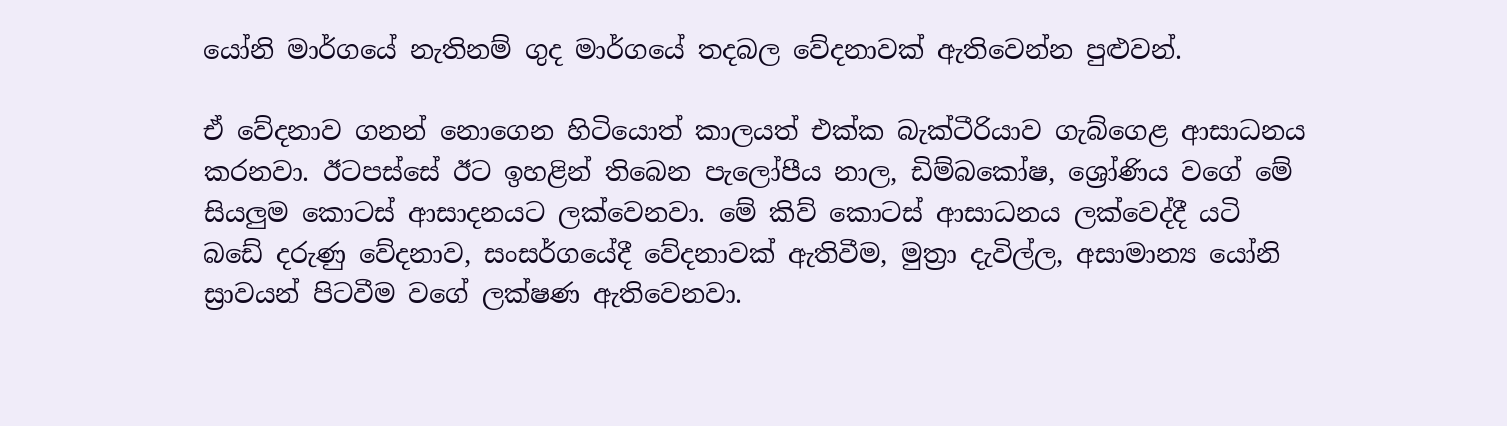යෝනි මාර්ගයේ නැතිනම් ගුද මාර්ගයේ තදබල වේදනාවක් ඇතිවෙන්න පුළුවන්.

ඒ වේදනාව ගනන් නොගෙන හිටියොත් කාලයත් එක්ක බැක්ටීරියාව ගැබ්ගෙළ ආසාධනය කරනවා. ඊටපස්සේ ඊට ඉහළින් තිබෙන පැලෝපීය නාල, ඩිම්බකෝෂ, ශ්‍රෝණිය වගේ මේ සියලුම කොටස් ආසාදනයට ලක්වෙනවා. මේ කිව් කොටස් ආසාධනය ලක්වෙද්දී යටි බඩේ දරුණු වේදනාව, සංසර්ගයේදී වේදනාවක් ඇතිවීම, මුත්‍රා දැවිල්ල, අසාමාන්‍ය යෝනි ස්‍රාවයන් පිටවීම වගේ ලක්ෂණ ඇතිවෙනවා.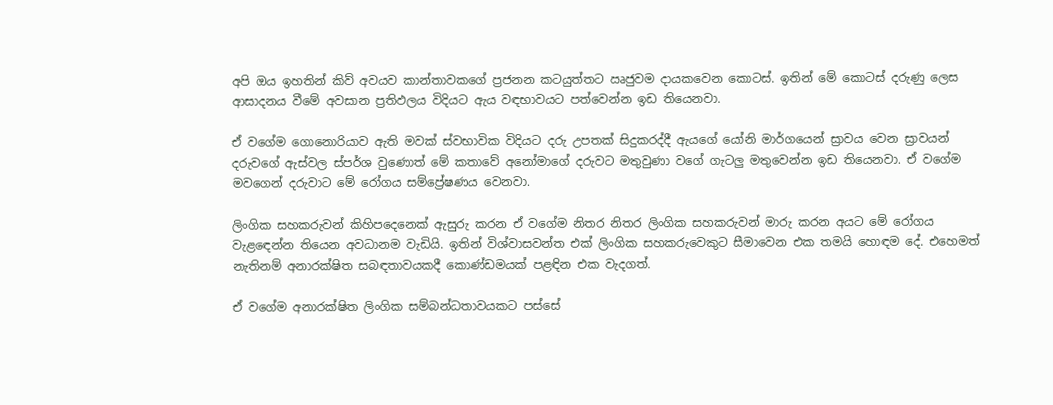අපි ඔය ඉහතින් කිව් අවයව කාන්තාවකගේ ප්‍රජනන කටයුත්තට ඍජුවම දායකවෙන කොටස්. ඉතින් මේ කොටස් දරුණු ලෙස ආසාදනය වීමේ අවසාන ප්‍රතිඵලය විදියට ඇය වඳභාවයට පත්වෙන්න ඉඩ තියෙනවා.

ඒ වගේම ගොනොරියාව ඇති මවක් ස්වභාවික විදියට දරු උපතක් සිදුකරද්දී ඇයගේ යෝනි මාර්ගයෙන් ස්‍රාවය වෙන ස්‍රාවයන් දරුවගේ ඇස්වල ස්පර්ශ වුණොත් මේ කතාවේ අනෝමාගේ දරුවට මතුවුණා වගේ ගැටලු මතුවෙන්න ඉඩ තියෙනවා. ඒ වගේම මවගෙන් දරුවාට මේ රෝගය සම්ප්‍රේෂණය වෙනවා.

ලිංගික සහකරුවන් කිහිපදෙනෙක් ඇසුරු කරන ඒ වගේම නිතර නිතර ලිංගික සහකරුවන් මාරු කරන අයට මේ රෝගය වැළඳෙන්න තියෙන අවධානම වැඩියි. ඉතින් විශ්වාසවන්ත එක් ලිංගික සහකරුවෙකුට සීමාවෙන එක තමයි හොඳම දේ. එහෙමත් නැතිනම් අනාරක්ෂිත සබඳතාවයකදී කොණ්ඩමයක් පළඳින එක වැදගත්.

ඒ වගේම අනාරක්ෂිත ලිංගික සම්බන්ධතාවයකට පස්සේ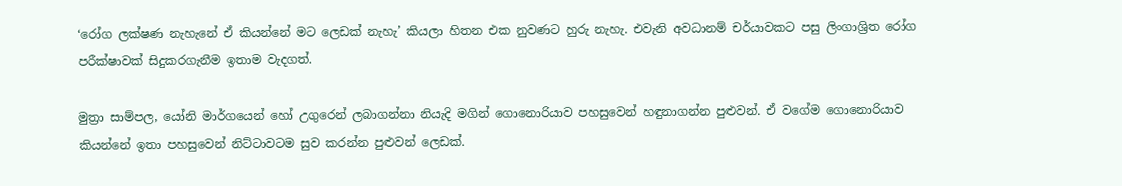‘රෝග ලක්ෂණ නැහැනේ ඒ කියන්නේ මට ලෙඩක් නැහැ’ කියලා හිතන එක නුවණට හුරු නැහැ. එවැනි අවධානම් චර්යාවකට පසු ලිංගාශ්‍රිත රෝග පරීක්ෂාවක් සිදුකරගැනීම ඉතාම වැදගත්.

මුත්‍රා සාම්පල, යෝනි මාර්ගයෙන් හෝ උගුරෙන් ලබාගන්නා නියැදි මගින් ගොනොරියාව පහසුවෙන් හඳුනාගන්න පුළුවන්. ඒ වගේම ගොනොරියාව කියන්නේ ඉතා පහසුවෙන් නිට්ටාවටම සුව කරන්න පුළුවන් ලෙඩක්.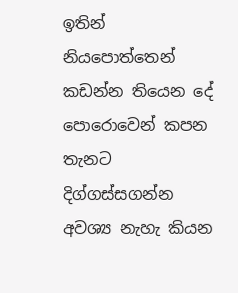ඉතින් නියපොත්තෙන් කඩන්න තියෙන දේ පොරොවෙන් කපන තැනට දිග්ගස්සගන්න අවශ්‍ය නැහැ කියන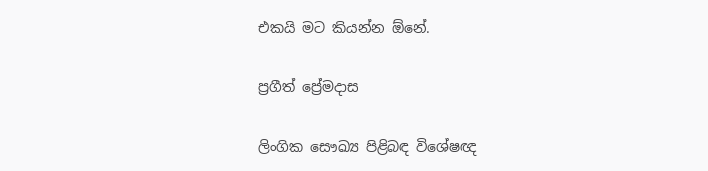එකයි මට කියන්න ඕනේ.

ප්‍රගීත් ප්‍රේමදාස

ලිංගික සෞඛ්‍ය පිළිබඳ විශේෂඥ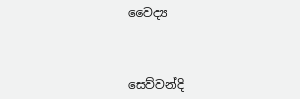වෛද්‍ය



සෙව්වන්දි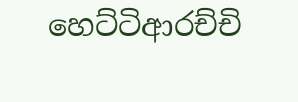හෙට්ටිආරච්චි